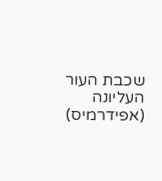שכבת העור העליונה (אפידרמיס)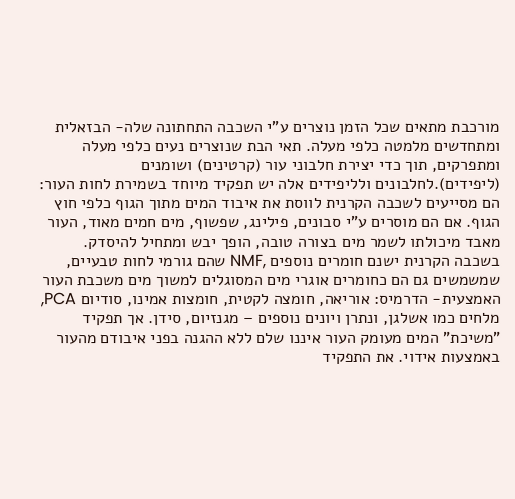מורכבת מתאים שכל הזמן נוצרים ע"י השכבה התחתונה שלה- הבזאלית ומתחדשים מלמטה כלפי מעלה. תאי הבת שנוצרים נעים כלפי מעלה ומתפרקים, תוך כדי יצירת חלבוני עור (קרטינים) ושומנים (ליפידים).לחלבונים ולליפידים אלה יש תפקיד מיוחד בשמירת לחות העור: הם מסייעים לשכבה הקרנית לווסת את איבוד המים מתוך הגוף כלפי חוץ הגוף. אם הם מוסרים ע"י סבונים, פילינג, שפשוף, מים חמים מאוד, העור מאבד מיכולתו לשמר מים בצורה טובה, הופך יבש ומתחיל להיסדק.
בשכבה הקרנית ישנם חומרים נוספים ,NMF שהם גורמי לחות טבעיים, שמשמשים גם הם כחומרים אוגרי מים המסוגלים למשוך מים משכבת העור האמצעית- הדרמיס: אוריאה, חומצה לקטית, חומצות אמינו, סודיום PCA, מלחים כמו אשלגן, ונתרן ויונים נוספים – מגנזיום, סידן. אך תפקיד "משיכת" המים מעומק העור איננו שלם ללא ההגנה בפני איבודם מהעור באמצעות אידוי. את התפקיד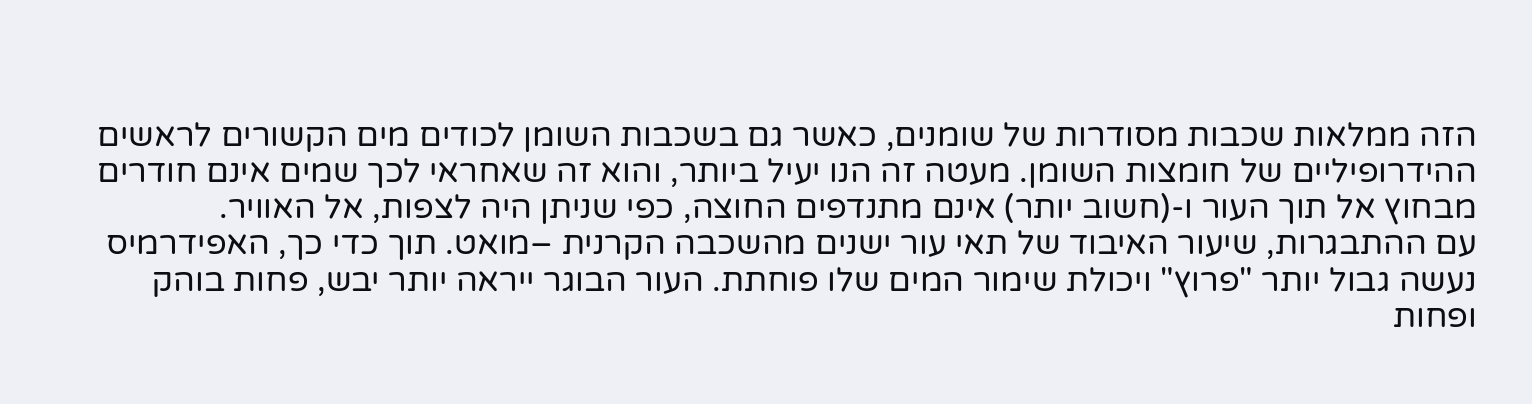הזה ממלאות שכבות מסודרות של שומנים, כאשר גם בשכבות השומן לכודים מים הקשורים לראשים ההידרופיליים של חומצות השומן. מעטה זה הנו יעיל ביותר, והוא זה שאחראי לכך שמים אינם חודרים מבחוץ אל תוך העור ו-(חשוב יותר) אינם מתנדפים החוצה, כפי שניתן היה לצפות, אל האוויר.
עם ההתבגרות, שיעור האיבוד של תאי עור ישנים מהשכבה הקרנית –מואט. תוך כדי כך, האפידרמיס נעשה גבול יותר "פרוץ" ויכולת שימור המים שלו פוחתת. העור הבוגר ייראה יותר יבש, פחות בוהק ופחות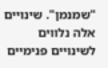"שמנמן". שינויים אלה נלווים לשינויים פנימיים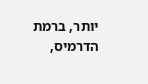יותר, ברמת הדרמיס,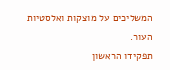המשליכים על מוצקות ואלסטיות העור.
תפקידו הראשון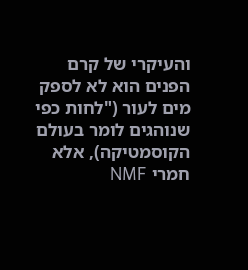והעיקרי של קרם הפנים הוא לא לספק מים לעור ("לחות כפי שנוהגים לומר בעולם הקוסמטיקה), אלא חמרי NMF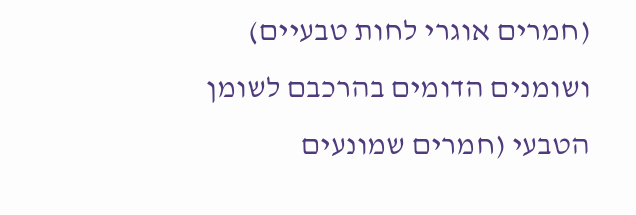(חמרים אוגרי לחות טבעיים) ושומנים הדומים בהרכבם לשומן הטבעי (חמרים שמונעים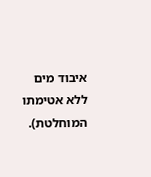איבוד מים ללא אטימתו המוחלטת).